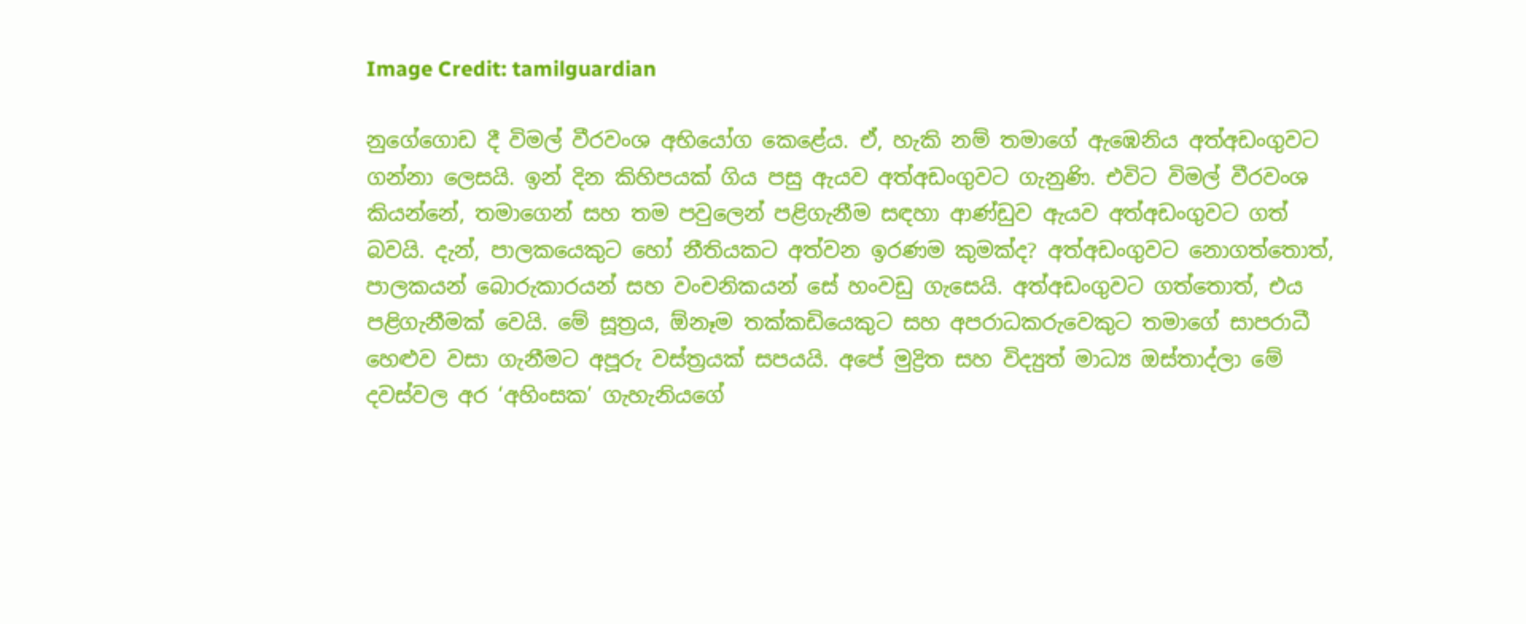Image Credit: tamilguardian

නුගේගොඩ දී විමල් වීරවංශ අභියෝග කෙළේය. ඒ, හැකි නම් තමාගේ ඇඹෙනිය අත්අඩංගුවට ගන්නා ලෙසයි. ඉන් දින කිහිපයක් ගිය පසු ඇයව අත්අඩංගුවට ගැනුණි. එවිට විමල් වීරවංශ කියන්නේ, තමාගෙන් සහ තම පවුලෙන් පළිගැනීම සඳහා ආණ්ඩුව ඇයව අත්අඩංගුවට ගත් බවයි. දැන්, පාලකයෙකුට හෝ නීතියකට අත්වන ඉරණම කුමක්ද? අත්අඩංගුවට නොගත්තොත්, පාලකයන් බොරුකාරයන් සහ වංචනිකයන් සේ හංවඩු ගැසෙයි. අත්අඩංගුවට ගත්තොත්, එය පළිගැනීමක් වෙයි. මේ සූත්‍රය, ඕනෑම තක්කඩියෙකුට සහ අපරාධකරුවෙකුට තමාගේ සාපරාධී හෙළුව වසා ගැනීමට අපූරු වස්ත්‍රයක් සපයයි. අපේ මුද්‍රිත සහ විද්‍යුත් මාධ්‍ය ඔස්තාද්ලා මේ දවස්වල අර ‘අහිංසක’ ගැහැනියගේ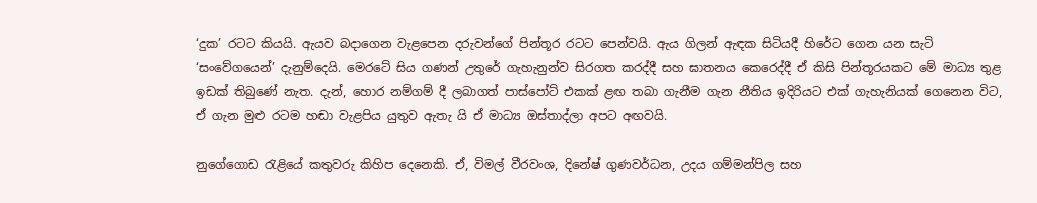‘දුක’ රටට කියයි. ඇයව බදාගෙන වැළපෙන දරුවන්ගේ පින්තූර රටට පෙන්වයි. ඇය ගිලන් ඇඳක සිටියදී හිරේට ගෙන යන සැටි ‘සංවේගයෙන්’ දැනුම්දෙයි. මෙරටේ සිය ගණන් උතුරේ ගැහැනුන්ව සිරගත කරද්දී සහ ඝාතනය කෙරෙද්දී ඒ කිසි පින්තූරයකට මේ මාධ්‍ය තුළ ඉඩක් තිබුණේ නැත. දැන්, හොර නම්ගම් දී ලබාගත් පාස්පෝට් එකක් ළඟ තබා ගැනීම ගැන නීතිය ඉදිරියට එක් ගැහැනියක් ගෙනෙන විට, ඒ ගැන මුළු රටම හඬා වැළපිය යුතුව ඇතැ යි ඒ මාධ්‍ය ඔස්තාද්ලා අපට අඟවයි.

නුගේගොඩ රැළියේ කතුවරු කිහිප දෙනෙකි. ඒ, විමල් වීරවංශ, දිනේෂ් ගුණවර්ධන, උදය ගම්මන්පිල සහ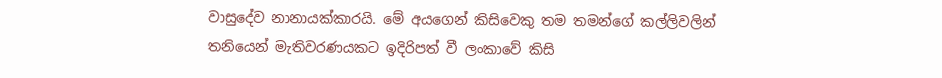වාසුදේව නානායක්කාරයි. මේ අයගෙන් කිසිවෙකු තම තමන්ගේ කල්ලිවලින් තනියෙන් මැතිවරණයකට ඉදිරිපත් වී ලංකාවේ කිසි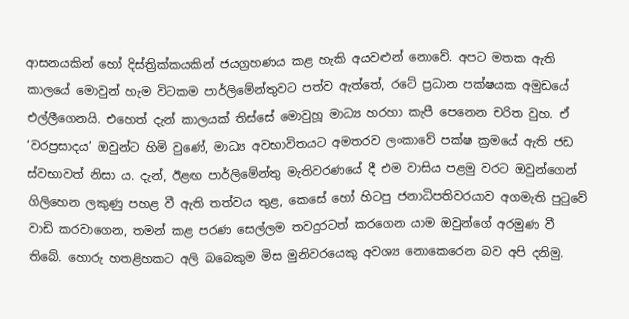ආසනයකින් හෝ දිස්ත්‍රික්කයකින් ජයග්‍රහණය කළ හැකි අයවළුන් නොවේ. අපට මතක ඇති කාලයේ මොවුන් හැම විටකම පාර්ලිමේන්තුවට පත්ව ඇත්තේ, රටේ ප්‍රධාන පක්ෂයක අමුඩයේ එල්ලීගෙනයි. එහෙත් දැන් කාලයක් තිස්සේ මොවුහූ මාධ්‍ය හරහා කැපී පෙනෙන චරිත වුහ. ඒ ‘වරප්‍රසාදය’ ඔවුන්ට හිමි වුණේ, මාධ්‍ය අවභාවිතයට අමතරව ලංකාවේ පක්ෂ ක්‍රමයේ ඇති ජඩ ස්වභාවත් නිසා ය. දැන්, ඊළඟ පාර්ලිමේන්තු මැතිවරණයේ දී එම වාසිය පළමු වරට ඔවුන්ගෙන් ගිලිහෙන ලකුණු පහළ වී ඇති තත්වය තුළ, කෙසේ හෝ හිටපු ජනාධිපතිවරයාව අගමැති පුටුවේ වාඩි කරවාගෙන, තමන් කළ පරණ සෙල්ලම තවදුරටත් කරගෙන යාම ඔවුන්ගේ අරමුණ වී තිබේ. හොරු හතළිහකට අලි බබෙකුම මිස මුනිවරයෙකු අවශ්‍ය නොකෙරෙන බව අපි දනිමු.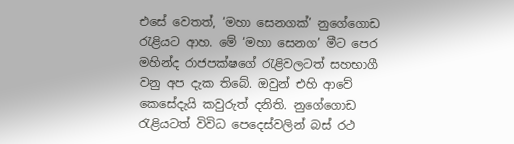එසේ වෙතත්, ‘මහා සෙනගක්’ නුගේගොඩ රැළියට ආහ. මේ ‘මහා සෙනග’ මීට පෙර මහින්ද රාජපක්ෂගේ රැළිවලටත් සහභාගී වනු අප දැක තිබේ. ඔවුන් එහි ආවේ කෙසේදැයි කවුරුත් දනිති. නුගේගොඩ රැළියටත් විවිධ පෙදෙස්වලින් බස් රථ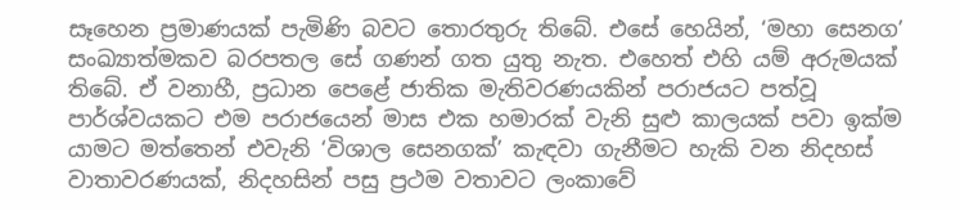සෑහෙන ප්‍රමාණයක් පැමිණි බවට තොරතුරු තිබේ. එසේ හෙයින්, ‘මහා සෙනග’ සංඛ්‍යාත්මකව බරපතල සේ ගණන් ගත යුතු නැත. එහෙත් එහි යම් අරුමයක් තිබේ. ඒ වනාහී, ප්‍රධාන පෙළේ ජාතික මැතිවරණයකින් පරාජයට පත්වූ පාර්ශ්වයකට එම පරාජයෙන් මාස එක හමාරක් වැනි සුළු කාලයක් පවා ඉක්ම යාමට මත්තෙන් එවැනි ‘විශාල සෙනගක්’ කැඳවා ගැනීමට හැකි වන නිදහස් වාතාවරණයක්, නිදහසින් පසු ප්‍රථම වතාවට ලංකාවේ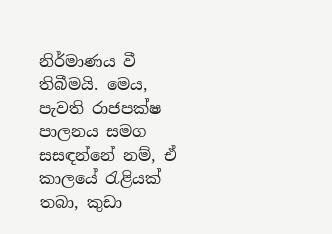නිර්මාණය වී තිබීමයි. මෙය, පැවති රාජපක්ෂ පාලනය සමග සසඳන්නේ නම්, ඒ කාලයේ රැළියක් තබා, කුඩා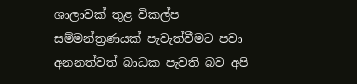ශාලාවක් තුළ විකල්ප සම්මන්ත්‍රණයක් පැවැත්වීමට පවා අනනත්වත් බාධක පැවති බව අපි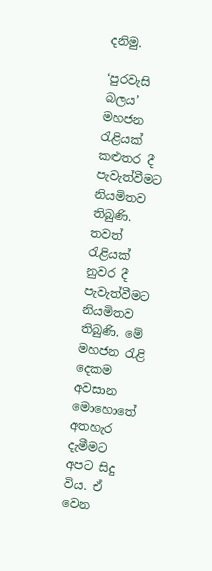දනිමු.

‘පුරවැසි බලය’ මහජන රැළියක් කළුතර දී පැවැත්වීමට නියමිතව තිබුණි. තවත් රැළියක් නුවර දී පැවැත්වීමට නියමිතව තිබුණි. මේ මහජන රැළි දෙකම අවසාන මොහොතේ අතහැර දැමීමට අපට සිදු විය. ඒ වෙන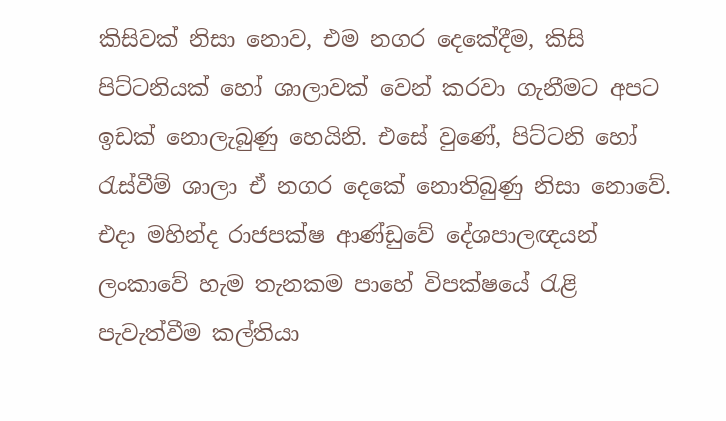කිසිවක් නිසා නොව, එම නගර දෙකේදීම, කිසි පිට්ටනියක් හෝ ශාලාවක් වෙන් කරවා ගැනීමට අපට ඉඩක් නොලැබුණු හෙයිනි. එසේ වුණේ, පිට්ටනි හෝ රැස්වීම් ශාලා ඒ නගර දෙකේ නොතිබුණු නිසා නොවේ. එදා මහින්ද රාජපක්ෂ ආණ්ඩුවේ දේශපාලඥයන් ලංකාවේ හැම තැනකම පාහේ විපක්ෂයේ රැළි පැවැත්වීම කල්තියා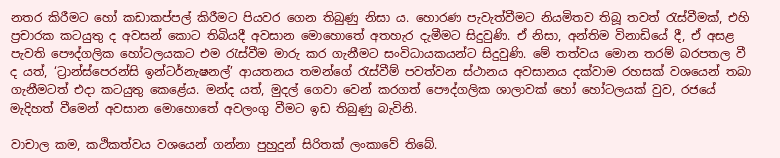නතර කිරීමට හෝ කඩාකප්පල් කිරීමට පියවර ගෙන තිබුණු නිසා ය. හොරණ පැවැත්වීමට නියමිතව තිබූ තවත් රැස්වීමක්, එහි ප්‍රචාරක කටයුතු ද අවසන් කොට තිබියදී අවසාන මොහොතේ අතහැර දැමීමට සිදුවුණි. ඒ නිසා, අන්තිම විනාඩියේ දී, ඒ අසළ පැවති පෞද්ගලික හෝටලයකට එම රැස්වීම මාරු කර ගැනීමට සංවිධායකයන්ට සිදුවුණි. මේ තත්වය මොන තරම් බරපතල වී ද යත්, ‘ට්‍රාන්ස්පෙරන්සි ඉන්ටර්නැෂනල්’ ආයතනය තමන්ගේ රැස්වීම් පවත්වන ස්ථානය අවසානය දක්වාම රහසක් වශයෙන් තබා ගැනීමටත් එදා කටයුතු කෙළේය. මන්ද යත්, මුදල් ගෙවා වෙන් කරගත් පෞද්ගලික ශාලාවක් හෝ හෝටලයක් වුව, රජයේ මැදිහත් වීමෙන් අවසාන මොහොතේ අවලංගු වීමට ඉඩ තිබුණු බැවිනි.

වාචාල කම, කථිකත්වය වශයෙන් ගන්නා පුහුදුන් සිරිතක් ලංකාවේ තිබේ.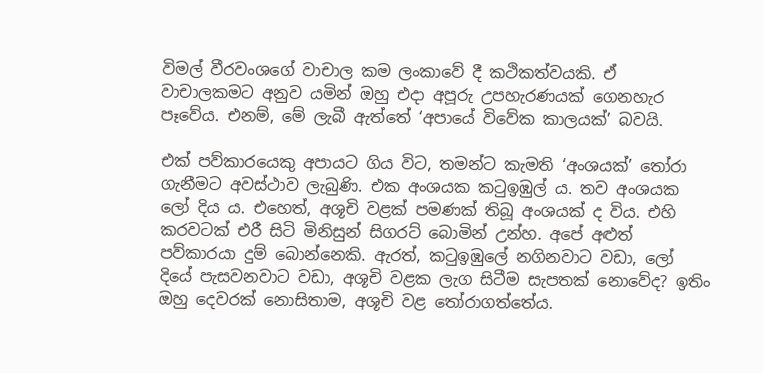විමල් වීරවංශගේ වාචාල කම ලංකාවේ දී කථිකත්වයකි. ඒ වාචාලකමට අනුව යමින් ඔහු එදා අපූරු උපහැරණයක් ගෙනහැර පෑවේය. එනම්, මේ ලැබී ඇත්තේ ‘අපායේ විවේක කාලයක්’ බවයි.

එක් පව්කාරයෙකු අපායට ගිය විට, තමන්ට කැමති ‘අංශයක්’ තෝරා ගැනීමට අවස්ථාව ලැබුණි. එක අංශයක කටුඉඹුල් ය. තව අංශයක ලෝ දිය ය. එහෙත්, අශූචි වළක් පමණක් තිබූ අංශයක් ද විය. එහි කරවටක් එරී සිටි මිනිසුන් සිගරට් බොමින් උන්හ. අපේ අළුත් පව්කාරයා දුම් බොන්නෙකි. ඇරත්, කටුඉඹුලේ නගිනවාට වඩා, ලෝ දියේ පැසවනවාට වඩා, අශූචි වළක ලැග සිටීම සැපතක් නොවේද? ඉතිං ඔහු දෙවරක් නොසිතාම, අශූචි වළ තෝරාගත්තේය.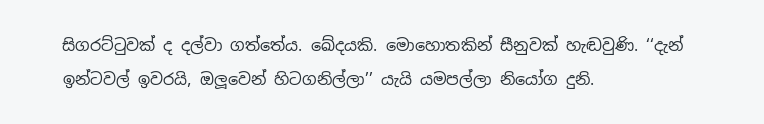සිගරට්ටුවක් ද දල්වා ගත්තේය. ඛේදයකි. මොහොතකින් සීනුවක් හැඬවුණි. ‘‘දැන් ඉන්ටවල් ඉවරයි, ඔලූවෙන් හිටගනිල්ලා’’ යැයි යමපල්ලා නියෝග දුනි.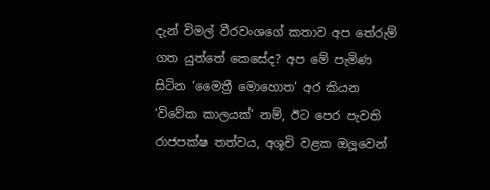දැන් විමල් වීරවංශගේ කතාව අප තේරුම් ගත යුත්තේ කෙසේද? අප මේ පැමිණ සිටින ‘මෛත්‍රී මොහොත’ අර කියන ‘විවේක කාලයක්’ නම්, ඊට පෙර පැවති රාජපක්ෂ තත්වය, අශූචි වළක ඔලූවෙන්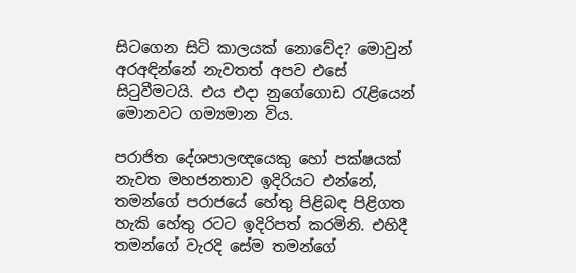සිටගෙන සිටි කාලයක් නොවේද? මොවුන් අරඅඳින්නේ නැවතත් අපව එසේ සිටුවීමටයි. එය එදා නුගේගොඩ රැළියෙන් මොනවට ගම්‍යමාන විය.

පරාජිත දේශපාලඥයෙකු හෝ පක්ෂයක් නැවත මහජනතාව ඉදිරියට එන්නේ, තමන්ගේ පරාජයේ හේතු පිළිබඳ පිළිගත හැකි හේතු රටට ඉදිරිපත් කරමිනි. එහිදී තමන්ගේ වැරදි සේම තමන්ගේ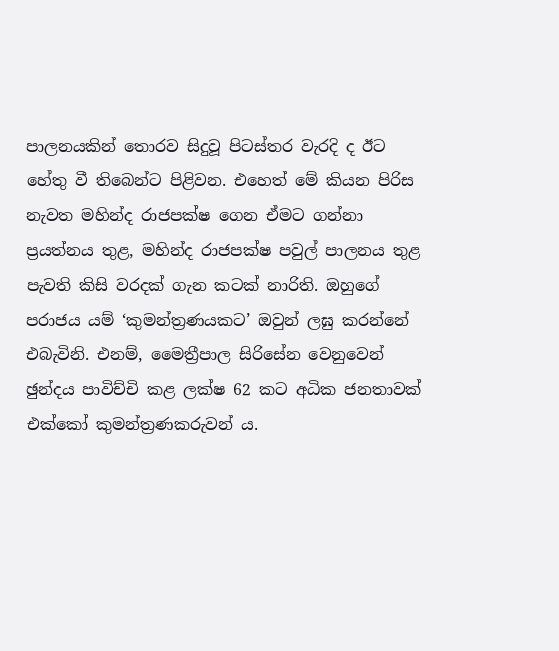පාලනයකින් තොරව සිදුවූ පිටස්තර වැරදි ද ඊට හේතු වී තිබෙන්ට පිළිවන. එහෙත් මේ කියන පිරිස නැවත මහින්ද රාජපක්ෂ ගෙන ඒමට ගන්නා ප්‍රයත්නය තුළ, මහින්ද රාජපක්ෂ පවුල් පාලනය තුළ පැවති කිසි වරදක් ගැන කටක් නාරිති. ඔහුගේ පරාජය යම් ‘කුමන්ත්‍රණයකට’ ඔවුන් ලඝු කරන්නේ එබැවිනි. එනම්, මෛත්‍රීපාල සිරිසේන වෙනුවෙන් ඡුන්දය පාවිච්චි කළ ලක්ෂ 62 කට අධික ජනතාවක් එක්කෝ කුමන්ත්‍රණකරුවන් ය.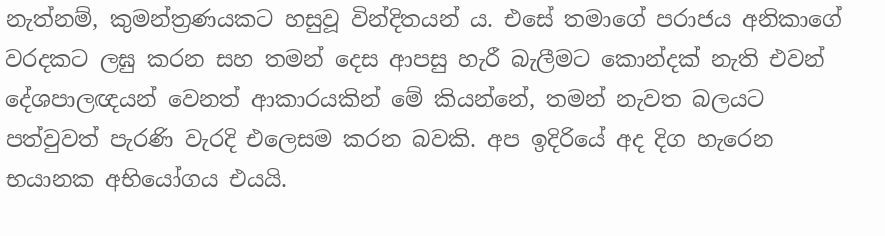නැත්නම්, කුමන්ත්‍රණයකට හසුවූ වින්දිතයන් ය. එසේ තමාගේ පරාජය අනිකාගේ වරදකට ලඝු කරන සහ තමන් දෙස ආපසු හැරී බැලීමට කොන්දක් නැති එවන් දේශපාලඥයන් වෙනත් ආකාරයකින් මේ කියන්නේ, තමන් නැවත බලයට පත්වුවත් පැරණි වැරදි එලෙසම කරන බවකි. අප ඉදිරියේ අද දිග හැරෙන භයානක අභියෝගය එයයි.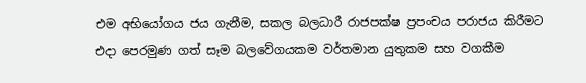එම අභියෝගය ජය ගැනීම, සකල බලධාරී රාජපක්ෂ ප්‍රපංචය පරාජය කිරීමට එදා පෙරමුණ ගත් සෑම බලවේගයකම වර්තමාන යුතුකම සහ වගකීම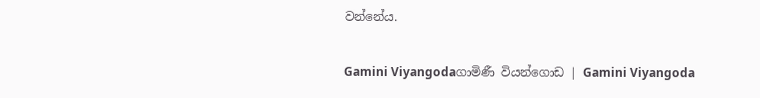වන්නේය.

Gamini Viyangodaගාමිණී වියන්ගොඩ | Gamini Viyangoda